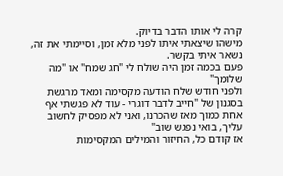קרה לי אותו הדבר בדיוק.
מישהו שיצאתי איתו לפני מלא זמן, וסיימתי את זה,
נשאר איתי בקשר.
פעם בכמה זמן היה שולח לי "חג שמח" או "מה שלומך"
ולפני חודש שלח הודעה מקסימה ומאד מרגשת בסגנון של "חייב לדבר דוגרי - עוד לא פגשתי אף אחת כמוך מאז שהכרנו, ואני לא מפסיק לחשוב עליך, בואי נפגש שוב"
אז קודם כל, החיזור והמילים המקסימות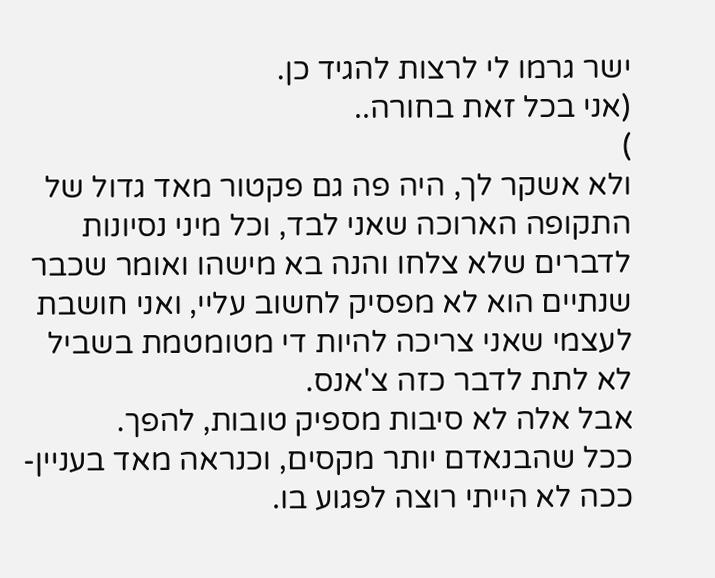ישר גרמו לי לרצות להגיד כן.
(אני בכל זאת בחורה..
)
ולא אשקר לך, היה פה גם פקטור מאד גדול של התקופה הארוכה שאני לבד, וכל מיני נסיונות לדברים שלא צלחו והנה בא מישהו ואומר שכבר שנתיים הוא לא מפסיק לחשוב עליי, ואני חושבת לעצמי שאני צריכה להיות די מטומטמת בשביל לא לתת לדבר כזה צ'אנס.
אבל אלה לא סיבות מספיק טובות, להפך.
ככל שהבנאדם יותר מקסים, וכנראה מאד בעניין- ככה לא הייתי רוצה לפגוע בו.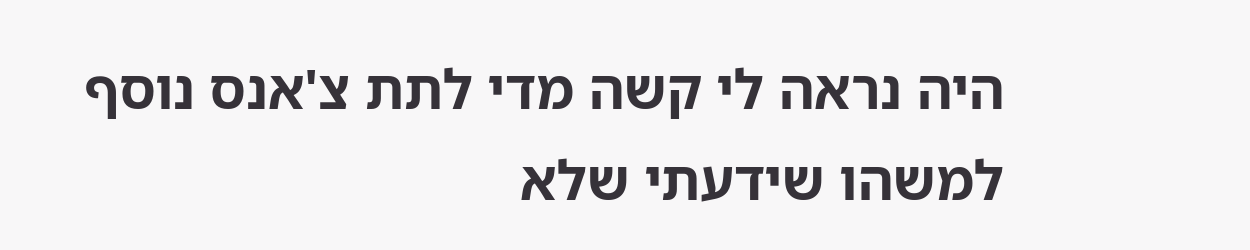היה נראה לי קשה מדי לתת צ'אנס נוסף למשהו שידעתי שלא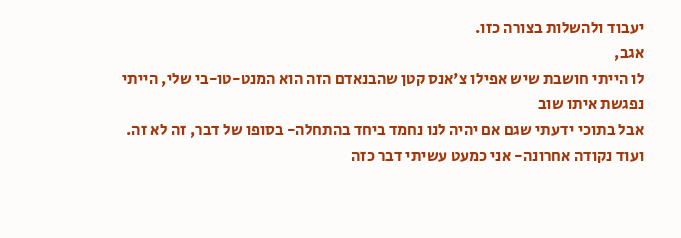יעבוד ולהשלות בצורה כזו.
אגב,
לו הייתי חושבת שיש אפילו צ'אנס קטן שהבנאדם הזה הוא המנט-טו-בי שלי, הייתי נפגשת איתו שוב
אבל בתוכי ידעתי שגם אם יהיה לנו נחמד ביחד בהתחלה- בסופו של דבר, זה לא זה.
ועוד נקודה אחרונה- אני כמעט עשיתי דבר כזה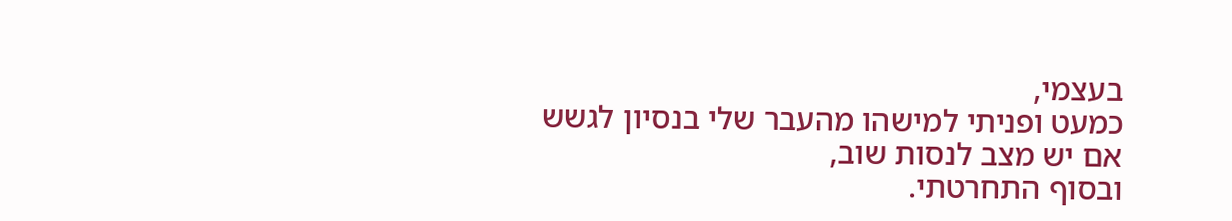בעצמי,
כמעט ופניתי למישהו מהעבר שלי בנסיון לגשש אם יש מצב לנסות שוב,
ובסוף התחרטתי.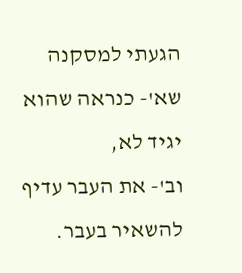הגעתי למסקנה שא'- כנראה שהוא יגיד לא,
וב'- את העבר עדיף להשאיר בעבר.